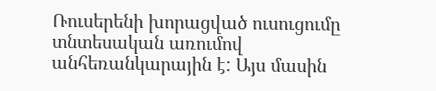Ռուսերենի խորացված ուսուցումը տնտեսական առումով անհեռանկարային է: Այս մասին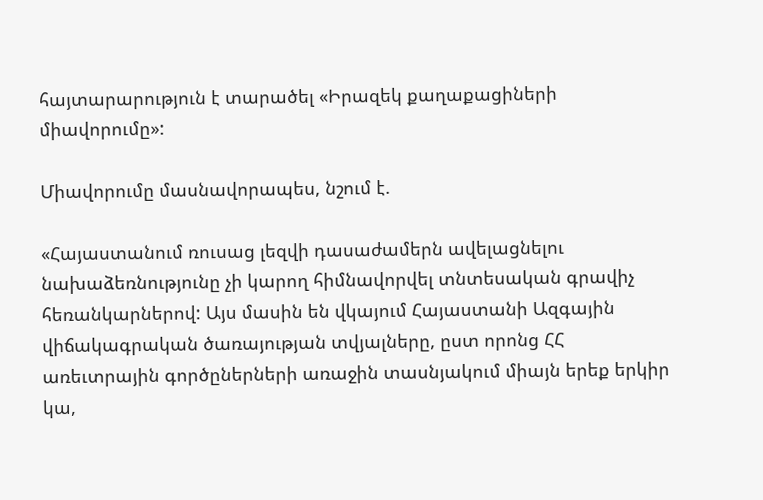հայտարարություն է տարածել «Իրազեկ քաղաքացիների միավորումը»:

Միավորումը մասնավորապես, նշում է.

«Հայաստանում ռուսաց լեզվի դասաժամերն ավելացնելու նախաձեռնությունը չի կարող հիմնավորվել տնտեսական գրավիչ հեռանկարներով: Այս մասին են վկայում Հայաստանի Ազգային վիճակագրական ծառայության տվյալները, ըստ որոնց ՀՀ առեւտրային գործըներների առաջին տասնյակում միայն երեք երկիր կա,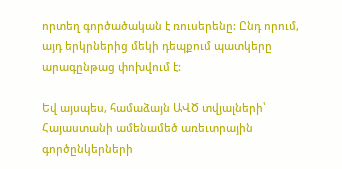որտեղ գործածական է ռուսերենը: Ընդ որում, այդ երկրներից մեկի դեպքում պատկերը արագընթաց փոխվում է:

Եվ այսպես, համաձայն ԱՎԾ տվյալների՝ Հայաստանի ամենամեծ առեւտրային գործընկերների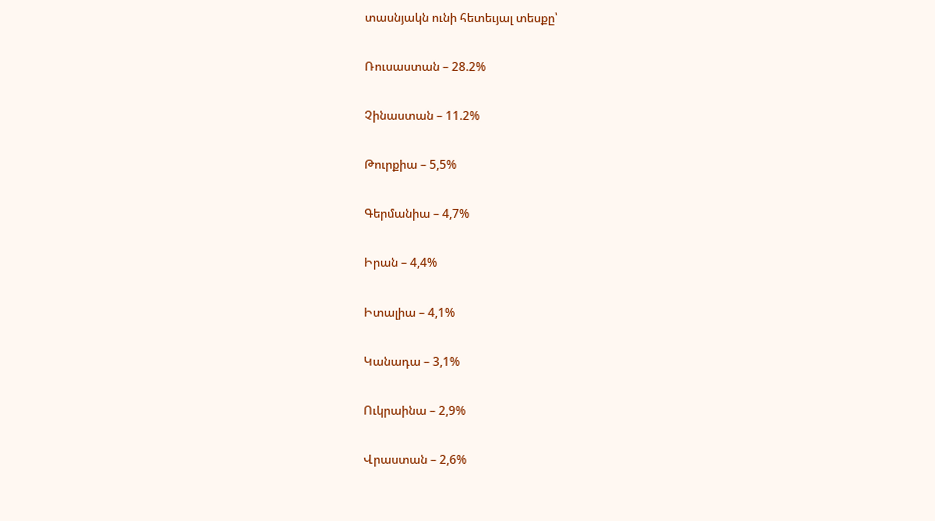տասնյակն ունի հետեւյալ տեսքը՝

Ռուսաստան – 28.2%

Չինաստան – 11.2%

Թուրքիա – 5,5%

Գերմանիա – 4,7%

Իրան – 4,4%

Իտալիա – 4,1%

Կանադա – 3,1%

Ուկրաինա – 2,9%

Վրաստան – 2,6%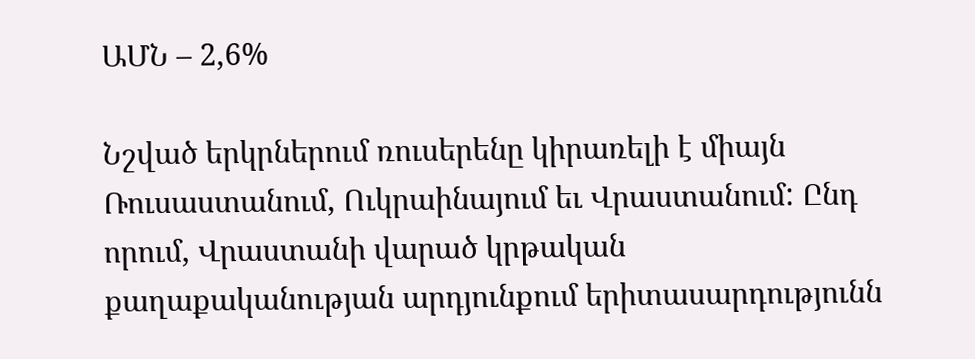ԱՄՆ – 2,6%

Նշված երկրներում ռուսերենը կիրառելի է միայն Ռուսաստանում, Ուկրաինայում եւ Վրաստանում: Ընդ որում, Վրաստանի վարած կրթական քաղաքականության արդյունքում երիտասարդությունն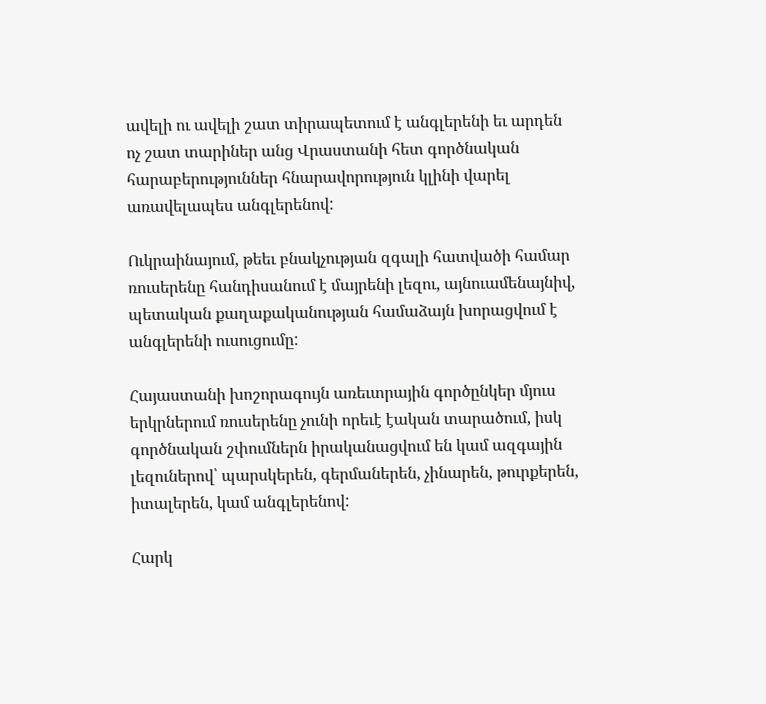ավելի ու ավելի շատ տիրապետում է անգլերենի եւ արդեն ոչ շատ տարիներ անց Վրաստանի հետ գործնական հարաբերություններ հնարավորություն կլինի վարել առավելապես անգլերենով:

Ուկրաինայում, թեեւ բնակչության զգալի հատվածի համար ռուսերենը հանդիսանում է մայրենի լեզու, այնուամենայնիվ, պետական քաղաքականության համաձայն խորացվում է անգլերենի ուսուցումը:

Հայաստանի խոշորագույն առեւտրային գործընկեր մյուս երկրներում ռուսերենը չունի որեւէ էական տարածում, իսկ գործնական շփումներն իրականացվում են կամ ազգային լեզուներով՝ պարսկերեն, գերմաներեն, չինարեն, թուրքերեն, իտալերեն, կամ անգլերենով:

Հարկ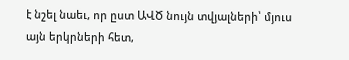է նշել նաեւ, որ ըստ ԱՎԾ նույն տվյալների՝ մյուս այն երկրների հետ,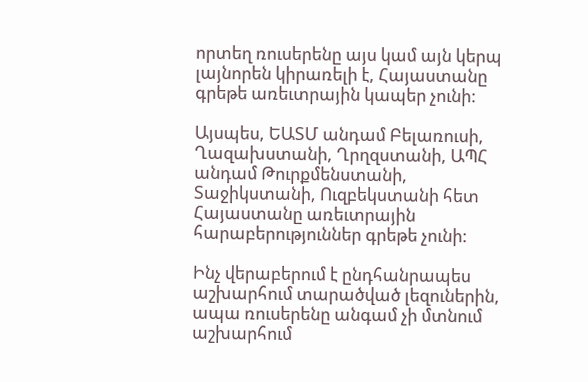որտեղ ռուսերենը այս կամ այն կերպ լայնորեն կիրառելի է, Հայաստանը գրեթե առեւտրային կապեր չունի:

Այսպես, ԵԱՏՄ անդամ Բելառուսի, Ղազախստանի, Ղրղզստանի, ԱՊՀ անդամ Թուրքմենստանի, Տաջիկստանի, Ուզբեկստանի հետ Հայաստանը առեւտրային հարաբերություններ գրեթե չունի:

Ինչ վերաբերում է ընդհանրապես աշխարհում տարածված լեզուներին, ապա ռուսերենը անգամ չի մտնում աշխարհում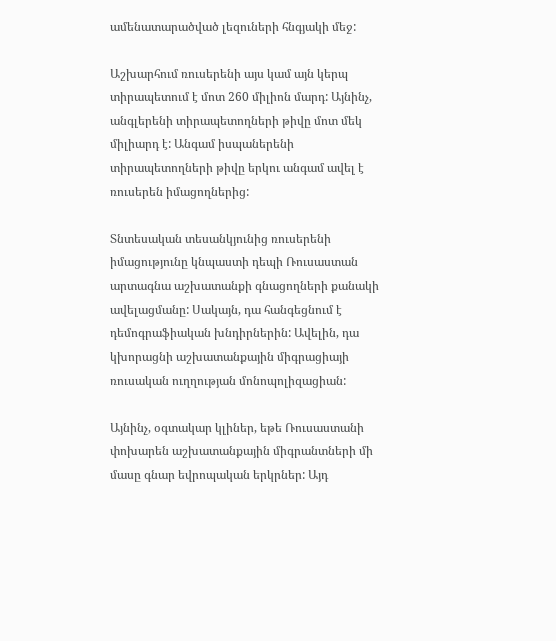ամենատարածված լեզուների հնգյակի մեջ:

Աշխարհում ռուսերենի այս կամ այն կերպ տիրապետում է մոտ 260 միլիոն մարդ: Այնինչ, անգլերենի տիրապետողների թիվը մոտ մեկ միլիարդ է: Անգամ իսպաներենի տիրապետողների թիվը երկու անգամ ավել է ռուսերեն իմացողներից:

Տնտեսական տեսանկյունից ռուսերենի իմացությունը կնպաստի դեպի Ռուսաստան արտագնա աշխատանքի գնացողների քանակի ավելացմանը: Սակայն, դա հանգեցնում է դեմոգրաֆիական խնդիրներին: Ավելին, դա կխորացնի աշխատանքային միգրացիայի ռուսական ուղղության մոնոպոլիզացիան:

Այնինչ, օգտակար կլիներ, եթե Ռուսաստանի փոխարեն աշխատանքային միգրանտների մի մասը գնար եվրոպական երկրներ: Այդ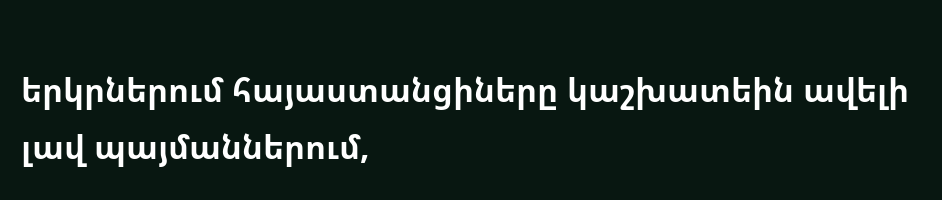երկրներում հայաստանցիները կաշխատեին ավելի լավ պայմաններում,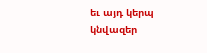եւ այդ կերպ կնվազեր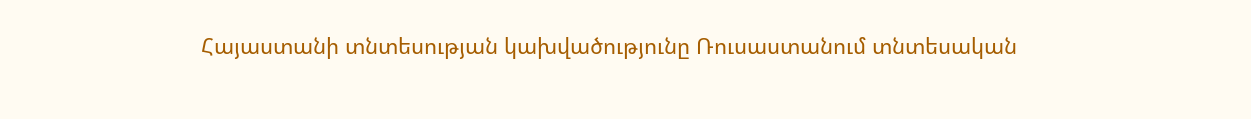Հայաստանի տնտեսության կախվածությունը Ռուսաստանում տնտեսական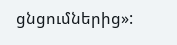ցնցումներից»: